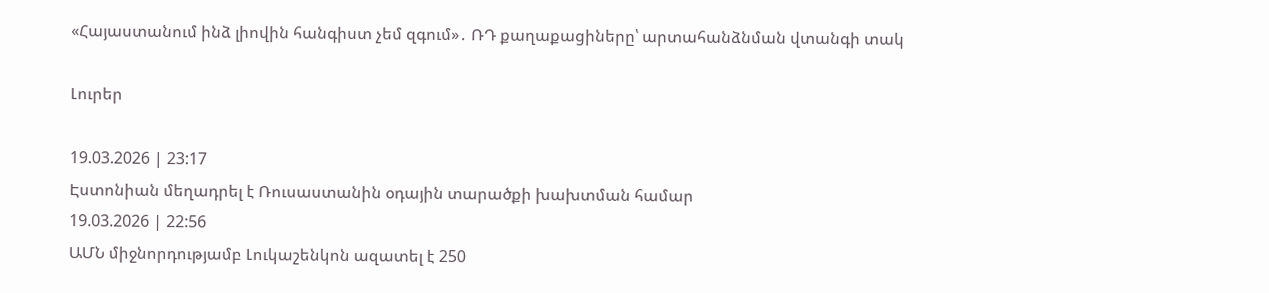«Հայաստանում ինձ լիովին հանգիստ չեմ զգում»․ ՌԴ քաղաքացիները՝ արտահանձնման վտանգի տակ

Լուրեր

19.03.2026 | 23:17
Էստոնիան մեղադրել է Ռուսաստանին օդային տարածքի խախտման համար
19.03.2026 | 22:56
ԱՄՆ միջնորդությամբ Լուկաշենկոն ազատել է 250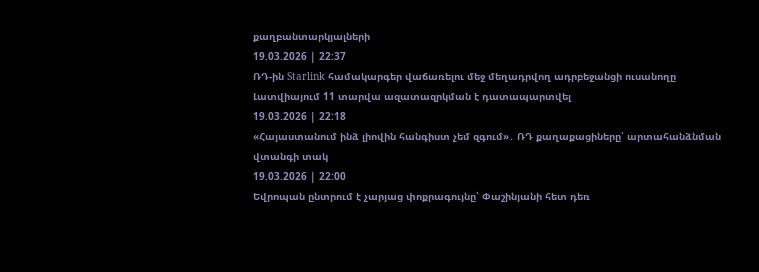քաղբանտարկյալների
19.03.2026 | 22:37
ՌԴ-ին Starlink համակարգեր վաճառելու մեջ մեղադրվող ադրբեջանցի ուսանողը Լատվիայում 11 տարվա ազատազրկման է դատապարտվել
19.03.2026 | 22:18
«Հայաստանում ինձ լիովին հանգիստ չեմ զգում»․ ՌԴ քաղաքացիները՝ արտահանձնման վտանգի տակ
19.03.2026 | 22:00
Եվրոպան ընտրում է չարյաց փոքրագույնը՝ Փաշինյանի հետ դեռ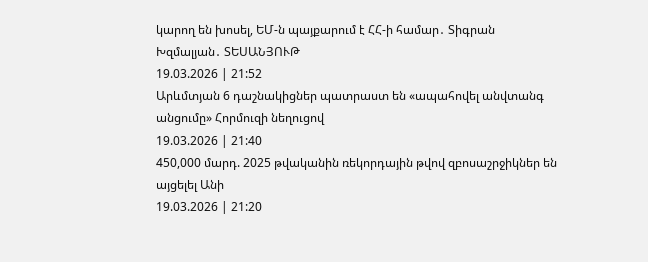կարող են խոսել, ԵՄ-ն պայքարում է ՀՀ-ի համար․ Տիգրան Խզմալյան․ ՏԵՍԱՆՅՈՒԹ
19.03.2026 | 21:52
Արևմտյան 6 դաշնակիցներ պատրաստ են «ապահովել անվտանգ անցումը» Հորմուզի նեղուցով
19.03.2026 | 21:40
450,000 մարդ. 2025 թվականին ռեկորդային թվով զբոսաշրջիկներ են այցելել Անի
19.03.2026 | 21:20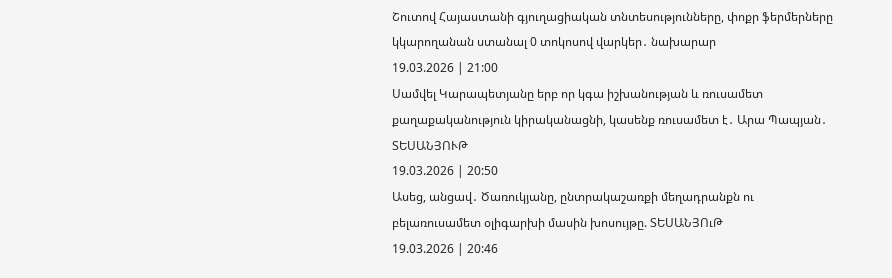Շուտով Հայաստանի գյուղացիական տնտեսությունները, փոքր ֆերմերները կկարողանան ստանալ 0 տոկոսով վարկեր․ նախարար
19.03.2026 | 21:00
Սամվել Կարապետյանը երբ որ կգա իշխանության և ռուսամետ քաղաքականություն կիրականացնի, կասենք ռուսամետ է․ Արա Պապյան․ ՏԵՍԱՆՅՈՒԹ
19.03.2026 | 20:50
Ասեց, անցավ․ Ծառուկյանը, ընտրակաշառքի մեղադրանքն ու բելառուսամետ օլիգարխի մասին խոսույթը. ՏԵՍԱՆՅՈւԹ
19.03.2026 | 20:46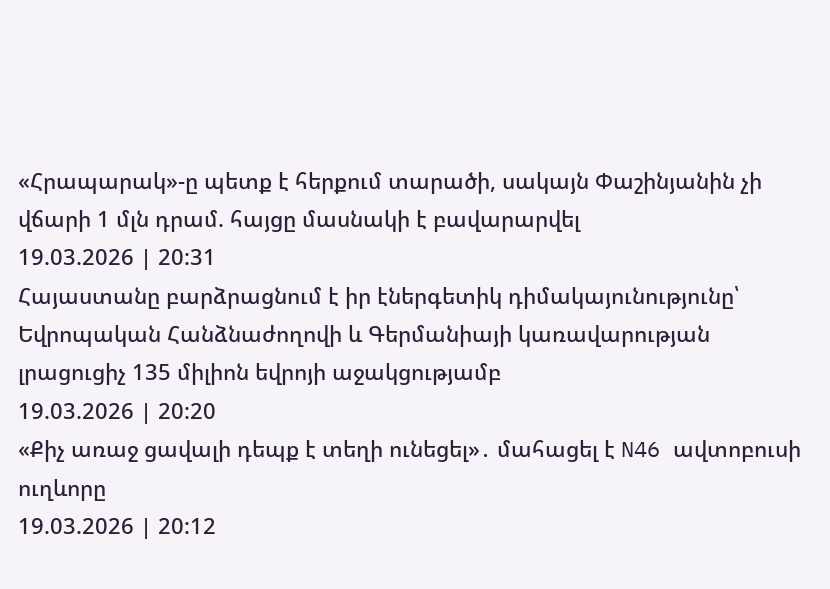«Հրապարակ»-ը պետք է հերքում տարածի, սակայն Փաշինյանին չի վճարի 1 մլն դրամ. հայցը մասնակի է բավարարվել
19.03.2026 | 20:31
Հայաստանը բարձրացնում է իր էներգետիկ դիմակայունությունը՝ Եվրոպական Հանձնաժողովի և Գերմանիայի կառավարության լրացուցիչ 135 միլիոն եվրոյի աջակցությամբ
19.03.2026 | 20:20
«Քիչ առաջ ցավալի դեպք է տեղի ունեցել»․ մահացել է N46 ավտոբուսի ուղևորը
19.03.2026 | 20:12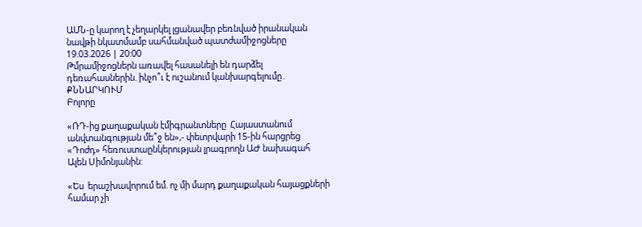ԱՄՆ-ը կարող է չեղարկել լցանավեր բեռնված իրանական նավթի նկատմամբ սահմանված պատժամիջոցները
19.03.2026 | 20:00
Թմրամիջոցներն առավել հասանելի են դարձել դեռահասներին. ինչո՞ւ է ուշանում կանխարգելումը․ ՔՆՆԱՐԿՈՒՄ
Բոլորը

«ՌԴ-ից քաղաքական էմիգրանտները  Հայաստանում անվտանգության մե՞ջ են»,- փետրվարի 15-ին հարցրեց «Դոժդ» հեռուստաընկերության լրագրողն ԱԺ նախագահ Ալեն Սիմոնյանին:

«Ես  երաշխավորում եմ. ոչ մի մարդ քաղաքական հայացքների համար չի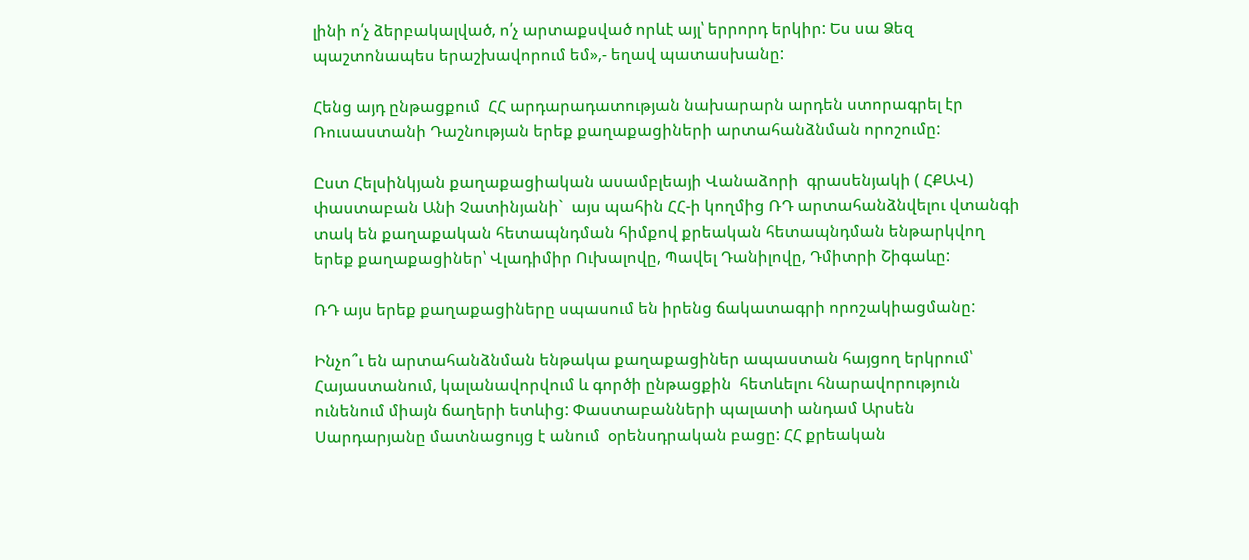լինի ո՛չ ձերբակալված, ո՛չ արտաքսված որևէ այլ՝ երրորդ երկիր: Ես սա Ձեզ պաշտոնապես երաշխավորում եմ»,- եղավ պատասխանը:

Հենց այդ ընթացքում  ՀՀ արդարադատության նախարարն արդեն ստորագրել էր Ռուսաստանի Դաշնության երեք քաղաքացիների արտահանձնման որոշումը:

Ըստ Հելսինկյան քաղաքացիական ասամբլեայի Վանաձորի  գրասենյակի ( ՀՔԱՎ)  փաստաբան Անի Չատինյանի`  այս պահին ՀՀ-ի կողմից ՌԴ արտահանձնվելու վտանգի տակ են քաղաքական հետապնդման հիմքով քրեական հետապնդման ենթարկվող երեք քաղաքացիներ՝ Վլադիմիր Ուխալովը, Պավել Դանիլովը, Դմիտրի Շիգաևը:

ՌԴ այս երեք քաղաքացիները սպասում են իրենց ճակատագրի որոշակիացմանը:

Ինչո՞ւ են արտահանձնման ենթակա քաղաքացիներ ապաստան հայցող երկրում՝ Հայաստանում, կալանավորվում և գործի ընթացքին  հետևելու հնարավորություն ունենում միայն ճաղերի ետևից: Փաստաբանների պալատի անդամ Արսեն Սարդարյանը մատնացույց է անում  օրենսդրական բացը: ՀՀ քրեական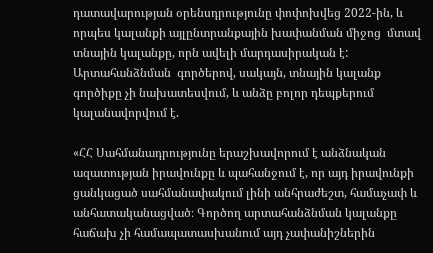դատավարության օրենսդրությունը փոփոխվեց 2022-ին, և որպես կալանքի այլընտրանքային խափանման միջոց  մտավ տնային կալանքը, որն ավելի մարդասիրական է: Արտահանձնման  գործերով, սակայն, տնային կալանք գործիքը չի նախատեսվում, և անձը բոլոր դեպքերում կալանավորվում է.

«ՀՀ Սահմանադրությունը երաշխավորում է անձնական ազատության իրավունքը և պահանջում է, որ այդ իրավունքի ցանկացած սահմանափակում լինի անհրաժեշտ, համաչափ և անհատականացված։ Գործող արտահանձնման կալանքը հաճախ չի համապատասխանում այդ չափանիշներին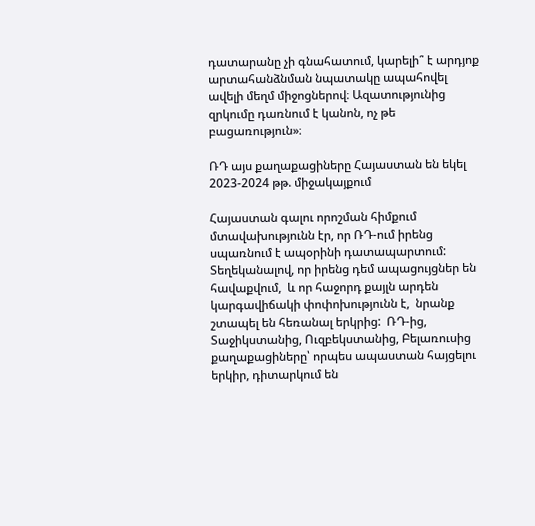դատարանը չի գնահատում, կարելի՞ է արդյոք արտահանձնման նպատակը ապահովել ավելի մեղմ միջոցներով։ Ազատությունից զրկումը դառնում է կանոն, ոչ թե բացառություն»։

ՌԴ այս քաղաքացիները Հայաստան են եկել 2023-2024 թթ. միջակայքում

Հայաստան գալու որոշման հիմքում մտավախությունն էր, որ ՌԴ-ում իրենց սպառնում է ապօրինի դատապարտում: Տեղեկանալով, որ իրենց դեմ ապացույցներ են հավաքվում,  և որ հաջորդ քայլն արդեն  կարգավիճակի փոփոխությունն է,  նրանք  շտապել են հեռանալ երկրից:  ՌԴ-ից, Տաջիկստանից, Ուզբեկստանից, Բելառուսից քաղաքացիները՝ որպես ապաստան հայցելու երկիր, դիտարկում են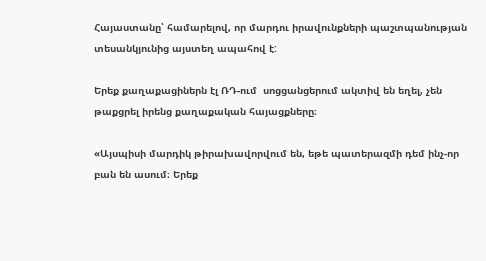Հայաստանը՝ համարելով, որ մարդու իրավունքների պաշտպանության տեսանկյունից այստեղ ապահով է:

Երեք քաղաքացիներն էլ ՌԴ-ում  սոցցանցերում ակտիվ են եղել, չեն թաքցրել իրենց քաղաքական հայացքները։

«Այսպիսի մարդիկ թիրախավորվում են, եթե պատերազմի դեմ ինչ-որ բան են ասում։ Երեք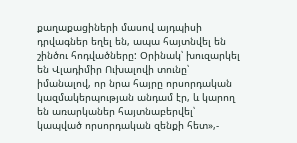քաղաքացիների մասով այդպիսի դրվագներ եղել են, ապա հայտնվել են շինծու հոդվածները: Օրինակ՝ խուզարկել են Վլադիմիր Ուխալովի տունը՝ իմանալով, որ նրա հայրը որսորդական կազմակերպության անդամ էր, և կարող են առարկաներ հայտնաբերվել՝ կապված որսորդական զենքի հետ»,-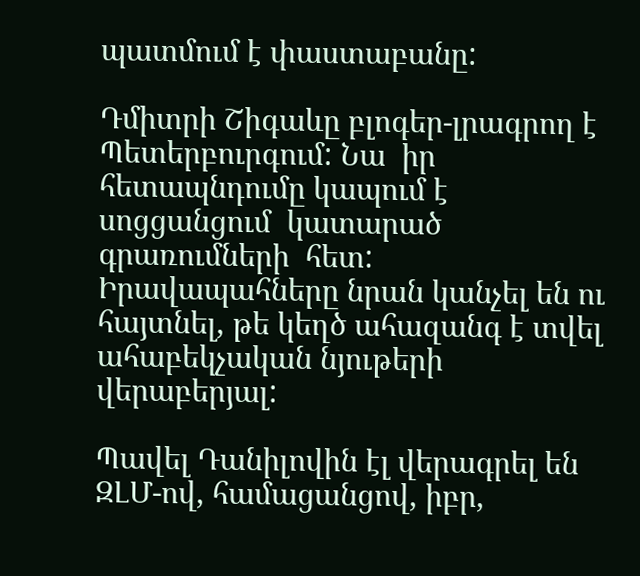պատմում է փաստաբանը:

Դմիտրի Շիգաևը բլոգեր-լրագրող է Պետերբուրգում: Նա  իր  հետապնդումը կապում է սոցցանցում  կատարած գրառումների  հետ: Իրավապահները նրան կանչել են ու հայտնել, թե կեղծ ահազանգ է տվել ահաբեկչական նյութերի վերաբերյալ:

Պավել Դանիլովին էլ վերագրել են ԶԼՄ-ով, համացանցով, իբր,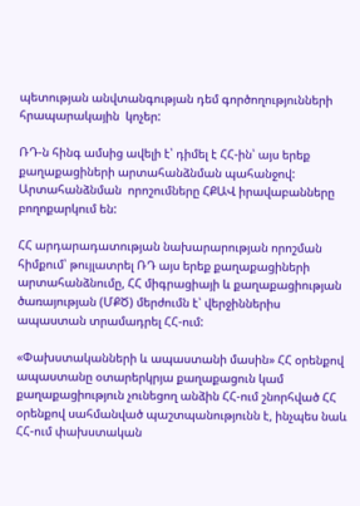պետության անվտանգության դեմ գործողությունների հրապարակային  կոչեր:

ՌԴ-ն հինգ ամսից ավելի է՝ դիմել է ՀՀ-ին՝ այս երեք քաղաքացիների արտահանձնման պահանջով: Արտահանձնման  որոշումները ՀՔԱՎ իրավաբանները բողոքարկում են:

ՀՀ արդարադատության նախարարության որոշման հիմքում՝ թույլատրել ՌԴ այս երեք քաղաքացիների արտահանձնումը, ՀՀ միգրացիայի և քաղաքացիության ծառայության (ՄՔԾ) մերժումն է՝ վերջիններիս ապաստան տրամադրել ՀՀ-ում:

«Փախստականների և ապաստանի մասին» ՀՀ օրենքով ապաստանը օտարերկրյա քաղաքացուն կամ քաղաքացիություն չունեցող անձին ՀՀ-ում շնորհված ՀՀ օրենքով սահմանված պաշտպանությունն է, ինչպես նաև ՀՀ-ում փախստական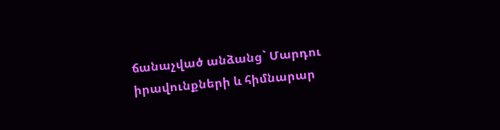ճանաչված անձանց` Մարդու իրավունքների և հիմնարար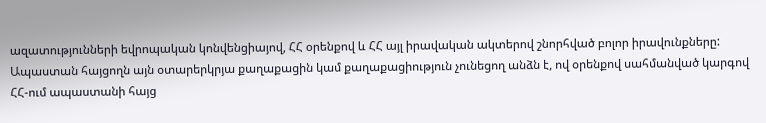ազատությունների եվրոպական կոնվենցիայով, ՀՀ օրենքով և ՀՀ այլ իրավական ակտերով շնորհված բոլոր իրավունքները: Ապաստան հայցողն այն օտարերկրյա քաղաքացին կամ քաղաքացիություն չունեցող անձն է, ով օրենքով սահմանված կարգով ՀՀ-ում ապաստանի հայց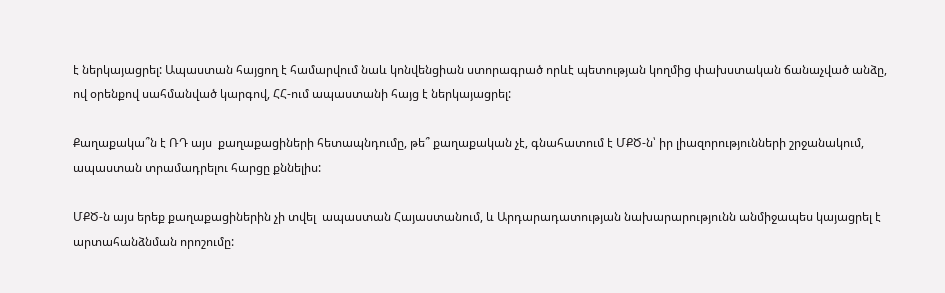է ներկայացրել: Ապաստան հայցող է համարվում նաև կոնվենցիան ստորագրած որևէ պետության կողմից փախստական ճանաչված անձը, ով օրենքով սահմանված կարգով, ՀՀ-ում ապաստանի հայց է ներկայացրել:

Քաղաքակա՞ն է ՌԴ այս  քաղաքացիների հետապնդումը, թե՞ քաղաքական չէ, գնահատում է ՄՔԾ-ն՝ իր լիազորությունների շրջանակում, ապաստան տրամադրելու հարցը քննելիս:

ՄՔԾ-ն այս երեք քաղաքացիներին չի տվել  ապաստան Հայաստանում, և Արդարադատության նախարարությունն անմիջապես կայացրել է արտահանձնման որոշումը: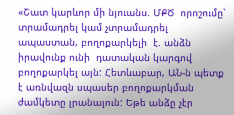«Շատ կարևոր մի նյուանս. ՄՔԾ  որոշումը՝ տրամադրել կամ չտրամադրել ապաստան, բողոքարկելի  է. անձն իրավունք ունի  դատական կարգով բողոքարկել այն: Հետևաբար, ԱՆ-ն պետք է առնվազն սպասեր բողոքարկման ժամկետը լրանալուն: Եթե անձը չէր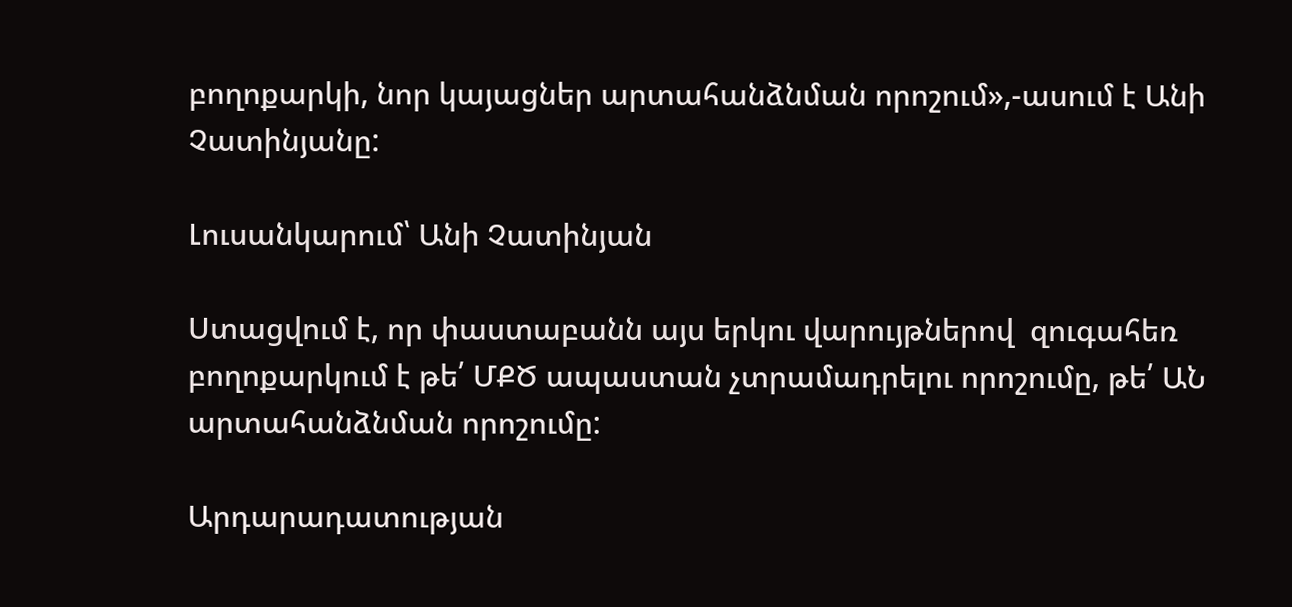բողոքարկի, նոր կայացներ արտահանձնման որոշում»,-ասում է Անի Չատինյանը:

Լուսանկարում՝ Անի Չատինյան

Ստացվում է, որ փաստաբանն այս երկու վարույթներով  զուգահեռ բողոքարկում է թե՛ ՄՔԾ ապաստան չտրամադրելու որոշումը, թե՛ ԱՆ արտահանձնման որոշումը:

Արդարադատության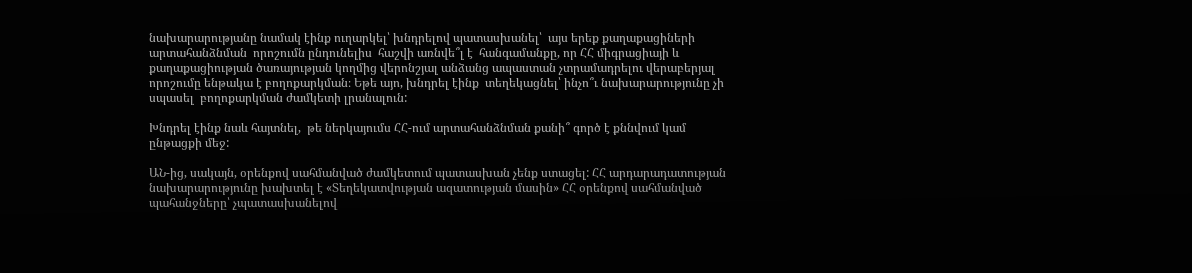նախարարությանը նամակ էինք ուղարկել՝ խնդրելով պատասխանել՝  այս երեք քաղաքացիների արտահանձնման  որոշումն ընդունելիս  հաշվի առնվե՞լ է  հանգամանքը, որ ՀՀ միգրացիայի և քաղաքացիության ծառայության կողմից վերոնշյալ անձանց ապաստան չտրամադրելու վերաբերյալ որոշումը ենթակա է բողոքարկման։ Եթե այո, խնդրել էինք  տեղեկացնել՝ ինչո՞ւ նախարարությունը չի սպասել  բողոքարկման ժամկետի լրանալուն:

Խնդրել էինք նաև հայտնել,  թե ներկայումս ՀՀ-ում արտահանձնման քանի՞ գործ է քննվում կամ  ընթացքի մեջ:

ԱՆ-ից, սակայն, օրենքով սահմանված ժամկետում պատասխան չենք ստացել: ՀՀ արդարադատության նախարարությունը խախտել է «Տեղեկատվության ազատության մասին» ՀՀ օրենքով սահմանված պահանջները՝ չպատասխանելով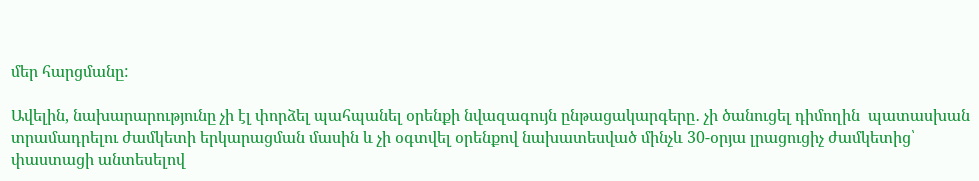մեր հարցմանը:

Ավելին, նախարարությունը չի էլ փորձել պահպանել օրենքի նվազագույն ընթացակարգերը․ չի ծանուցել դիմողին  պատասխան տրամադրելու ժամկետի երկարացման մասին և չի օգտվել օրենքով նախատեսված մինչև 30-օրյա լրացուցիչ ժամկետից՝ փաստացի անտեսելով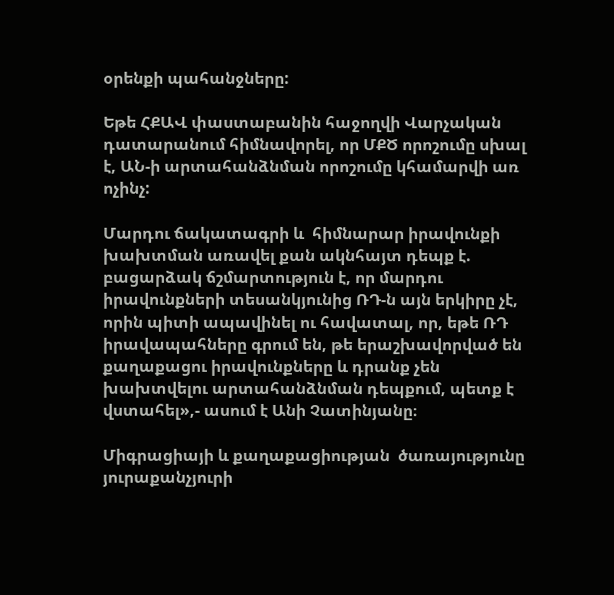օրենքի պահանջները:

Եթե ՀՔԱՎ փաստաբանին հաջողվի Վարչական դատարանում հիմնավորել, որ ՄՔԾ որոշումը սխալ է, ԱՆ-ի արտահանձնման որոշումը կհամարվի առ ոչինչ:

Մարդու ճակատագրի և  հիմնարար իրավունքի խախտման առավել քան ակնհայտ դեպք է. բացարձակ ճշմարտություն է, որ մարդու իրավունքների տեսանկյունից ՌԴ-ն այն երկիրը չէ, որին պիտի ապավինել ու հավատալ, որ, եթե ՌԴ իրավապահները գրում են, թե երաշխավորված են քաղաքացու իրավունքները և դրանք չեն խախտվելու արտահանձնման դեպքում, պետք է վստահել»,- ասում է Անի Չատինյանը։

Միգրացիայի և քաղաքացիության  ծառայությունը յուրաքանչյուրի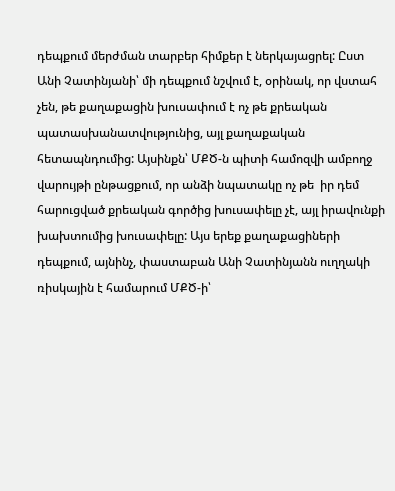դեպքում մերժման տարբեր հիմքեր է ներկայացրել: Ըստ Անի Չատինյանի՝ մի դեպքում նշվում է, օրինակ, որ վստահ չեն, թե քաղաքացին խուսափում է ոչ թե քրեական պատասխանատվությունից, այլ քաղաքական հետապնդումից: Այսինքն՝ ՄՔԾ-ն պիտի համոզվի ամբողջ վարույթի ընթացքում, որ անձի նպատակը ոչ թե  իր դեմ հարուցված քրեական գործից խուսափելը չէ, այլ իրավունքի խախտումից խուսափելը: Այս երեք քաղաքացիների դեպքում, այնինչ, փաստաբան Անի Չատինյանն ուղղակի ռիսկային է համարում ՄՔԾ-ի՝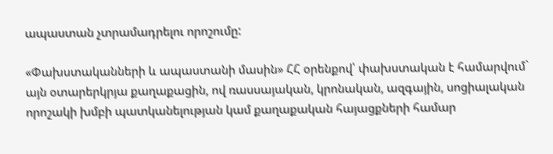ապաստան չտրամադրելու որոշումը:

«Փախստականների և ապաստանի մասին» ՀՀ օրենքով՝ փախստական է համարվում`  այն օտարերկրյա քաղաքացին, ով ռասսայական, կրոնական, ազգային, սոցիալական որոշակի խմբի պատկանելության կամ քաղաքական հայացքների համար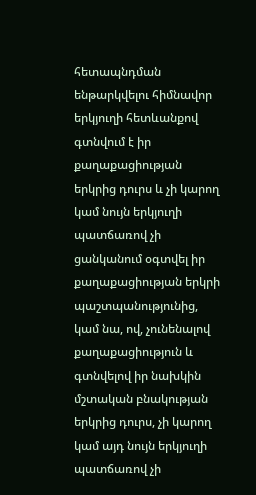հետապնդման ենթարկվելու հիմնավոր երկյուղի հետևանքով գտնվում է իր քաղաքացիության երկրից դուրս և չի կարող կամ նույն երկյուղի պատճառով չի ցանկանում օգտվել իր քաղաքացիության երկրի պաշտպանությունից, կամ նա, ով, չունենալով քաղաքացիություն և գտնվելով իր նախկին մշտական բնակության երկրից դուրս, չի կարող կամ այդ նույն երկյուղի պատճառով չի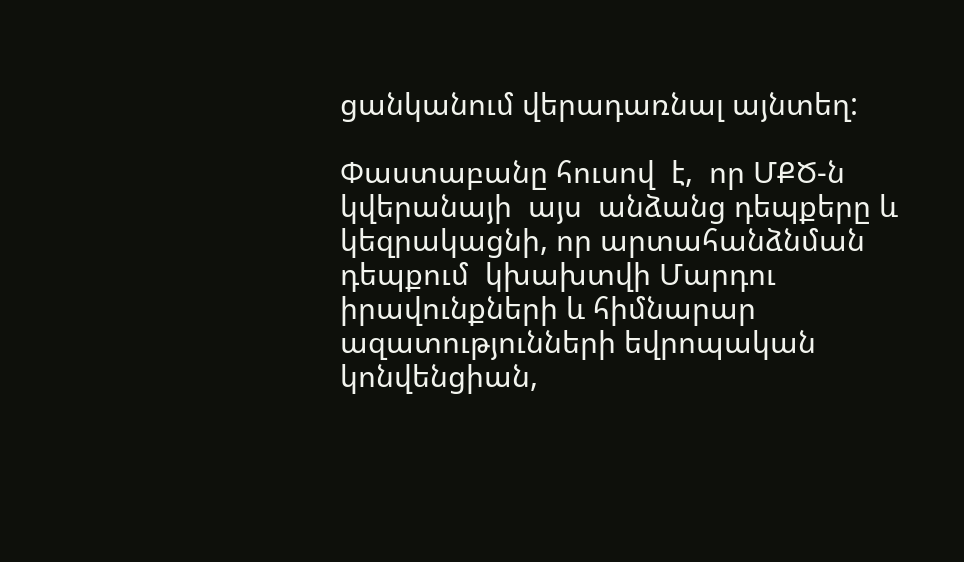ցանկանում վերադառնալ այնտեղ:

Փաստաբանը հուսով  է,  որ ՄՔԾ-ն  կվերանայի  այս  անձանց դեպքերը և կեզրակացնի, որ արտահանձնման դեպքում  կխախտվի Մարդու իրավունքների և հիմնարար ազատությունների եվրոպական կոնվենցիան,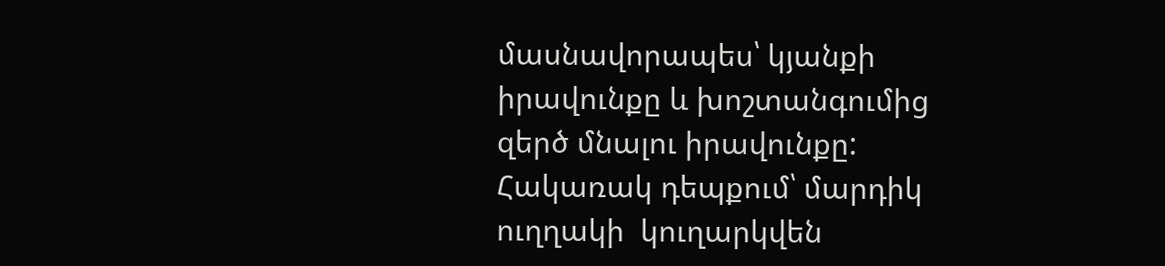մասնավորապես՝ կյանքի իրավունքը և խոշտանգումից զերծ մնալու իրավունքը: Հակառակ դեպքում՝ մարդիկ ուղղակի  կուղարկվեն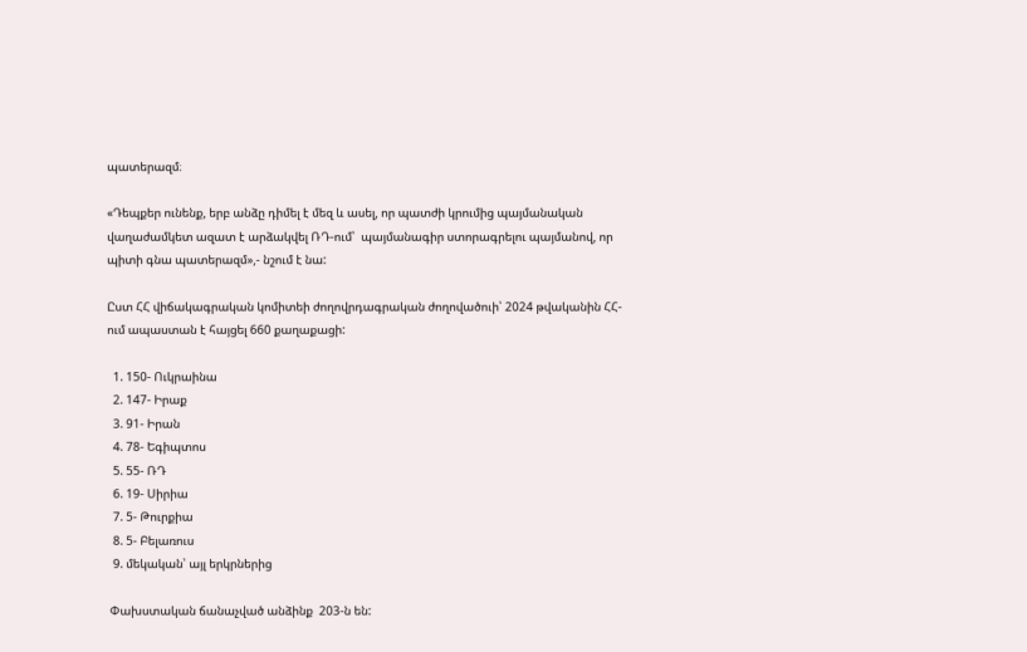պատերազմ։

«Դեպքեր ունենք, երբ անձը դիմել է մեզ և ասել, որ պատժի կրումից պայմանական վաղաժամկետ ազատ է արձակվել ՌԴ-ում՝  պայմանագիր ստորագրելու պայմանով, որ պիտի գնա պատերազմ»,- նշում է նա:

Ըստ ՀՀ վիճակագրական կոմիտեի ժողովրդագրական ժողովածուի՝ 2024 թվականին ՀՀ-ում ապաստան է հայցել 660 քաղաքացի:

  1. 150- Ուկրաինա
  2. 147- Իրաք
  3. 91- Իրան
  4. 78- Եգիպտոս
  5. 55- ՌԴ
  6. 19- Սիրիա
  7. 5- Թուրքիա
  8. 5- Բելառուս
  9. մեկական՝ այլ երկրներից

 Փախստական ճանաչված անձինք  203-ն են: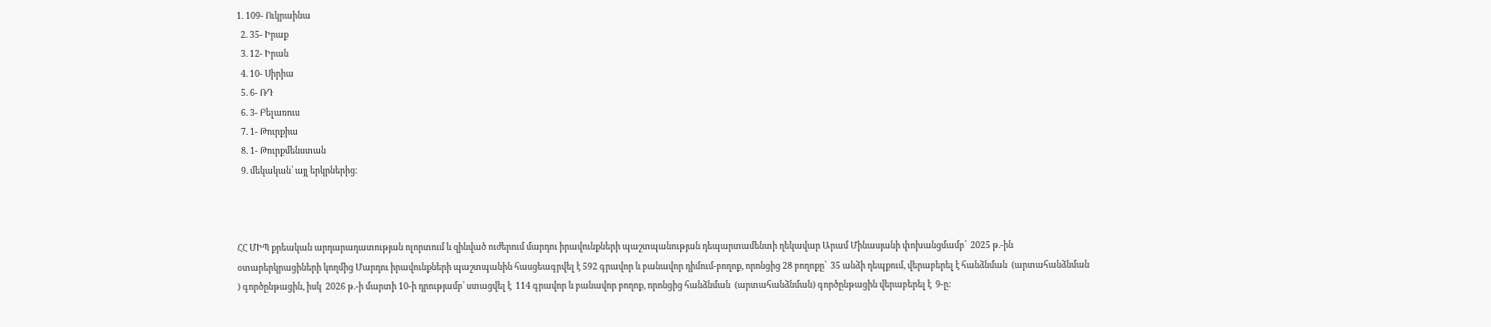1. 109- Ուկրաինա
  2. 35- Իրաք
  3. 12- Իրան
  4. 10- Սիրիա
  5. 6- ՌԴ
  6. 3- Բելառուս
  7. 1- Թուրքիա
  8. 1- Թուրքմենստան
  9. մեկական՝ այլ երկրներից։



ՀՀ ՄԻՊ քրեական արդարադատության ոլորտում և զինված ուժերում մարդու իրավունքների պաշտպանության դեպարտամենտի ղեկավար Արամ Մինասյանի փոխանցմամբ՝  2025 թ.-ին օտարերկրացիների կողմից Մարդու իրավունքների պաշտպանին հասցեագրվել է 592 գրավոր և բանավոր դիմում-բողոք, որոնցից 28 բողոքը՝  35 անձի դեպքում, վերաբերել է հանձնման  (արտահանձնման ) գործընթացին, իսկ  2026 թ.-ի մարտի 10-ի դրությամբ՝ ստացվել է  114 գրավոր և բանավոր բողոք, որոնցից հանձնման  (արտահանձնման) գործընթացին վերաբերել է  9-ը: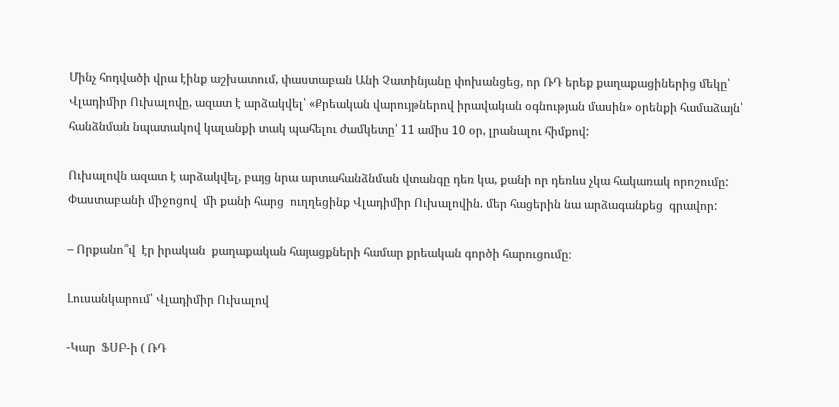Մինչ հոդվածի վրա էինք աշխատում, փաստաբան Անի Չատինյանը փոխանցեց, որ ՌԴ երեք քաղաքացիներից մեկը՝ Վլադիմիր Ուխալովը, ազատ է արձակվել՝ «Քրեական վարույթներով իրավական օգնության մասին» օրենքի համաձայն՝ հանձնման նպատակով կալանքի տակ պահելու ժամկետը՝ 11 ամիս 10 օր, լրանալու հիմքով:

Ուխալովն ազատ է արձակվել, բայց նրա արտահանձնման վտանգը դեռ կա, քանի որ դեռևս չկա հակառակ որոշումը: Փաստաբանի միջոցով  մի քանի հարց  ուղղեցինք Վլադիմիր Ուխալովին. մեր հացերին նա արձագանքեց  գրավոր:

– Որքանո՞վ  էր իրական  քաղաքական հայացքների համար քրեական գործի հարուցումը։

Լուսանկարում՝ Վլադիմիր Ուխալով

-Կար  ՖՍԲ-ի ( ՌԴ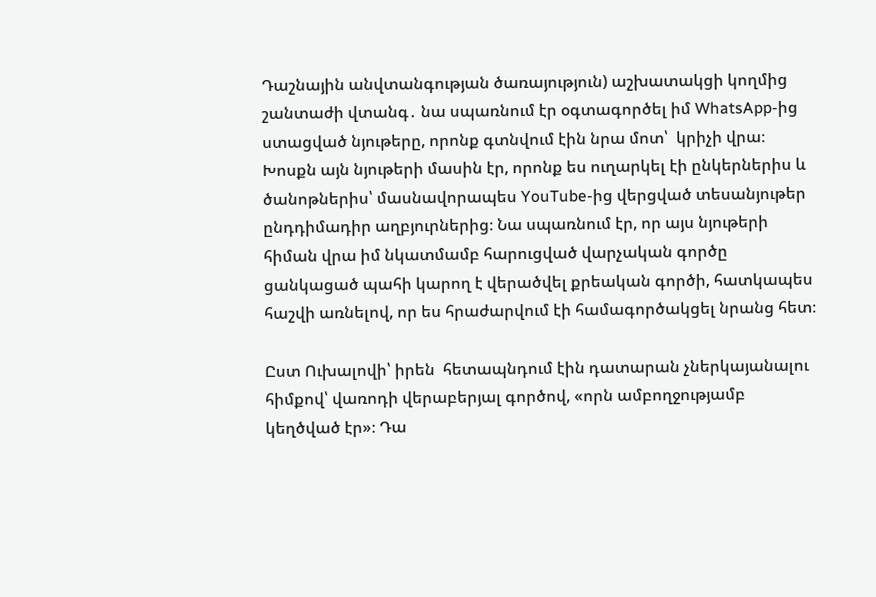Դաշնային անվտանգության ծառայություն) աշխատակցի կողմից շանտաժի վտանգ․ նա սպառնում էր օգտագործել իմ WhatsApp-ից ստացված նյութերը, որոնք գտնվում էին նրա մոտ՝  կրիչի վրա։ Խոսքն այն նյութերի մասին էր, որոնք ես ուղարկել էի ընկերներիս և ծանոթներիս՝ մասնավորապես YouTube-ից վերցված տեսանյութեր ընդդիմադիր աղբյուրներից։ Նա սպառնում էր, որ այս նյութերի հիման վրա իմ նկատմամբ հարուցված վարչական գործը ցանկացած պահի կարող է վերածվել քրեական գործի, հատկապես հաշվի առնելով, որ ես հրաժարվում էի համագործակցել նրանց հետ։

Ըստ Ուխալովի՝ իրեն  հետապնդում էին դատարան չներկայանալու հիմքով՝ վառոդի վերաբերյալ գործով, «որն ամբողջությամբ կեղծված էր»։ Դա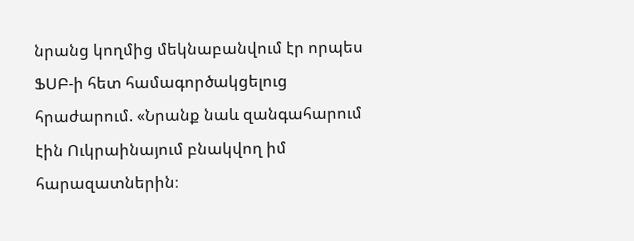նրանց կողմից մեկնաբանվում էր որպես ՖՍԲ-ի հետ համագործակցելուց  հրաժարում. «Նրանք նաև զանգահարում էին Ուկրաինայում բնակվող իմ հարազատներին։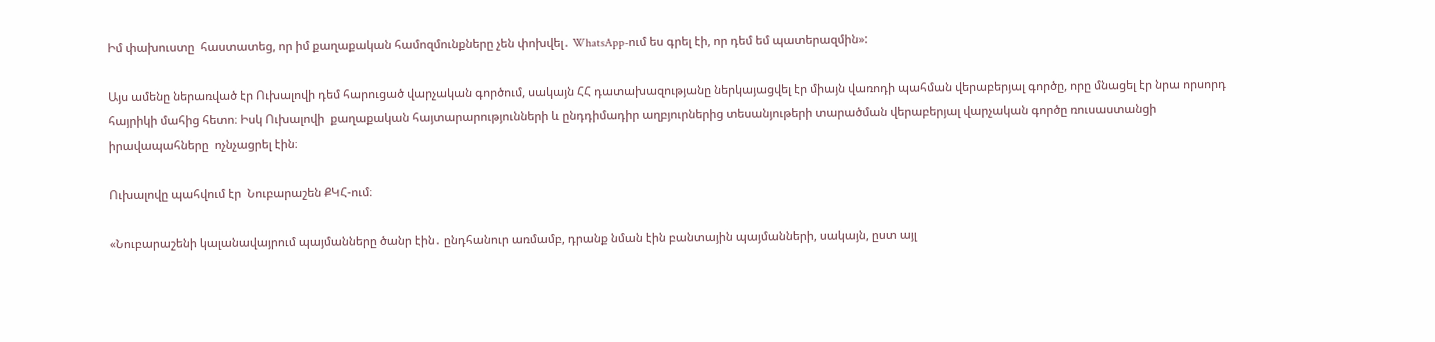Իմ փախուստը  հաստատեց, որ իմ քաղաքական համոզմունքները չեն փոխվել․ WhatsApp-ում ես գրել էի, որ դեմ եմ պատերազմին»:

Այս ամենը ներառված էր Ուխալովի դեմ հարուցած վարչական գործում, սակայն ՀՀ դատախազությանը ներկայացվել էր միայն վառոդի պահման վերաբերյալ գործը, որը մնացել էր նրա որսորդ հայրիկի մահից հետո։ Իսկ Ուխալովի  քաղաքական հայտարարությունների և ընդդիմադիր աղբյուրներից տեսանյութերի տարածման վերաբերյալ վարչական գործը ռուսաստանցի իրավապահները  ոչնչացրել էին։

Ուխալովը պահվում էր  Նուբարաշեն ՔԿՀ-ում։

«Նուբարաշենի կալանավայրում պայմանները ծանր էին․ ընդհանուր առմամբ, դրանք նման էին բանտային պայմանների, սակայն, ըստ այլ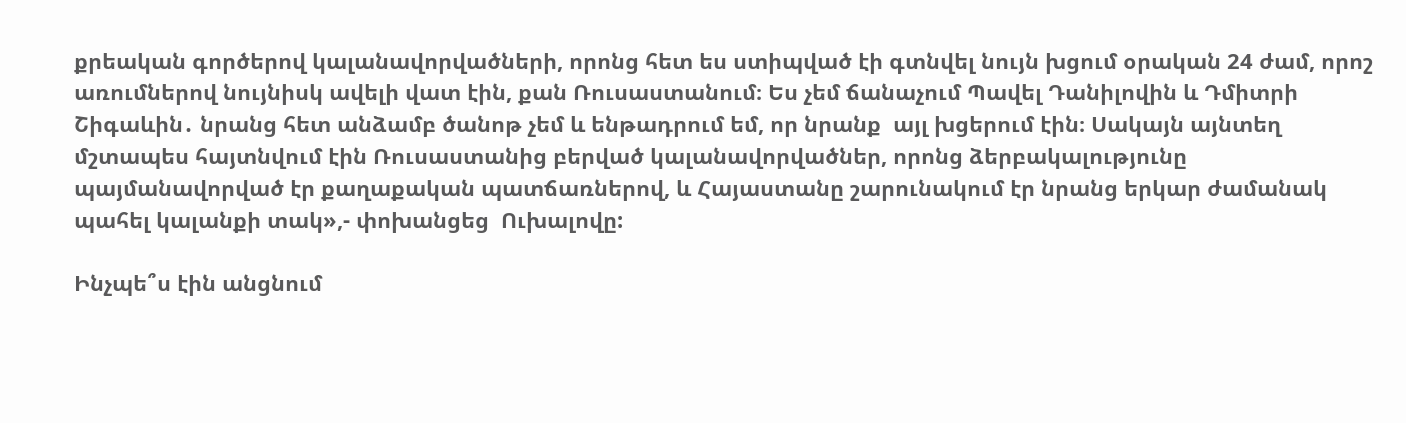քրեական գործերով կալանավորվածների, որոնց հետ ես ստիպված էի գտնվել նույն խցում օրական 24 ժամ, որոշ առումներով նույնիսկ ավելի վատ էին, քան Ռուսաստանում։ Ես չեմ ճանաչում Պավել Դանիլովին և Դմիտրի Շիգաևին․ նրանց հետ անձամբ ծանոթ չեմ և ենթադրում եմ, որ նրանք  այլ խցերում էին։ Սակայն այնտեղ մշտապես հայտնվում էին Ռուսաստանից բերված կալանավորվածներ, որոնց ձերբակալությունը պայմանավորված էր քաղաքական պատճառներով, և Հայաստանը շարունակում էր նրանց երկար ժամանակ պահել կալանքի տակ»,- փոխանցեց  Ուխալովը:

Ինչպե՞ս էին անցնում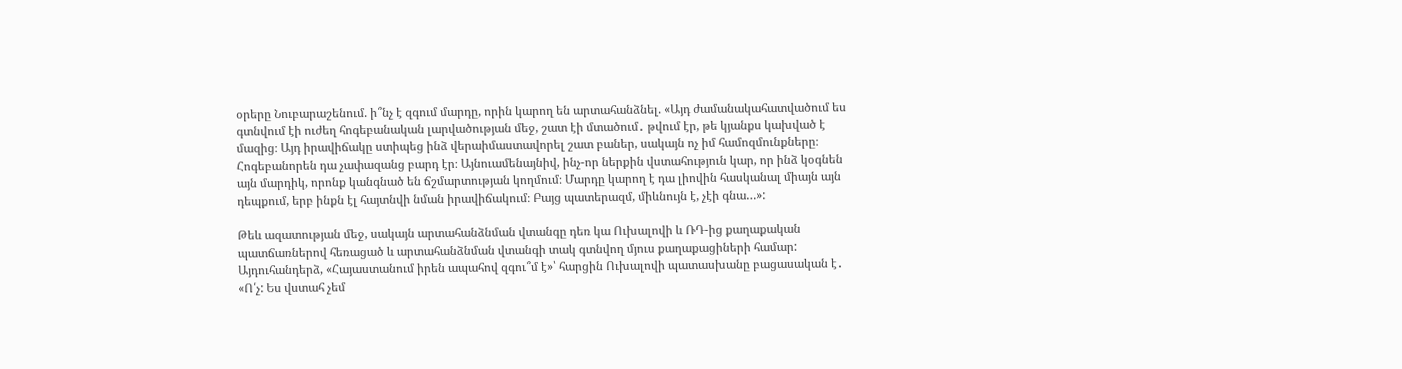օրերը Նուբարաշենում. ի՞նչ է զգում մարդը, որին կարող են արտահանձնել. «Այդ ժամանակահատվածում ես գտնվում էի ուժեղ հոգեբանական լարվածության մեջ, շատ էի մտածում․ թվում էր, թե կյանքս կախված է մազից։ Այդ իրավիճակը ստիպեց ինձ վերաիմաստավորել շատ բաներ, սակայն ոչ իմ համոզմունքները։ Հոգեբանորեն դա չափազանց բարդ էր։ Այնուամենայնիվ, ինչ-որ ներքին վստահություն կար, որ ինձ կօգնեն այն մարդիկ, որոնք կանգնած են ճշմարտության կողմում։ Մարդը կարող է դա լիովին հասկանալ միայն այն դեպքում, երբ ինքն էլ հայտնվի նման իրավիճակում։ Բայց պատերազմ, միևնույն է, չէի գնա…»:

Թեև ազատության մեջ, սակայն արտահանձնման վտանգը դեռ կա Ուխալովի և ՌԴ-ից քաղաքական պատճառներով հեռացած և արտահանձնման վտանգի տակ գտնվող մյուս քաղաքացիների համար: Այդուհանդերձ, «Հայաստանում իրեն ապահով զգու՞մ է»՝ հարցին Ուխալովի պատասխանը բացասական է․ «Ո՛չ: Ես վստահ չեմ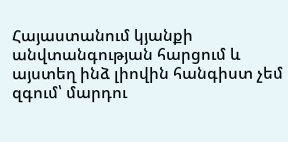Հայաստանում կյանքի անվտանգության հարցում և այստեղ ինձ լիովին հանգիստ չեմ զգում՝ մարդու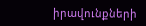իրավունքների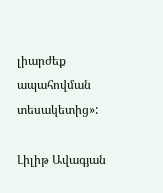լիարժեք ապահովման տեսակետից»:

Լիլիթ Ավագյան